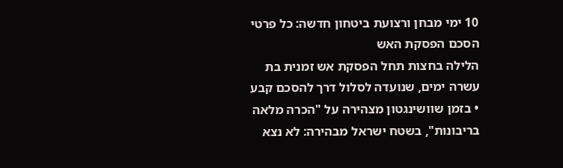10 ימי מבחן ורצועת ביטחון חדשה: כל פרטי הסכם הפסקת האש
הלילה בחצות תחל הפסקת אש זמנית בת עשרה ימים, שנועדה לסלול דרך להסכם קבע • בזמן שוושינגטון מצהירה על "הכרה מלאה בריבונות", בשטח ישראל מבהירה: לא נצא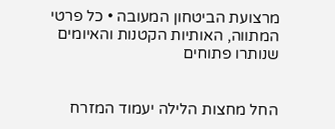מרצועת הביטחון המעובה • כל פרטי המתווה, האותיות הקטנות והאיומים שנותרו פתוחים


החל מחצות הלילה יעמוד המזרח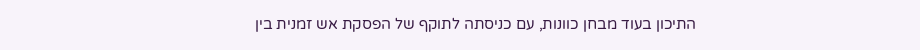התיכון בעוד מבחן כוונות, עם כניסתה לתוקף של הפסקת אש זמנית בין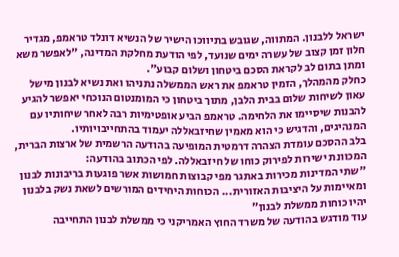ישראל ללבנון. המתווה, שגובש בתיווכו הישיר של הנשיא דונלד טראמפ, מגדיר חלון זמן קצוב של עשרה ימים שנועד, לפי הודעת מחלקת המדינה, "לאפשר משא ומתן בתום לב לקראת הסכם ביטחון ושלום קבוע".
כחלק מהמהלך, הזמין טראמפ את ראש הממשלה נתניהו ואת נשיא לבנון מישל עאון לשיחות שלום בבית הלבן, מתוך ביטחון כי המומנטום הנוכחי יאפשר להגיע להבנות שיסיימו את הלחימה. טראמפ הביע אופטימיות רבה לאחר שיחותיו עם המנהיגים, והדגיש כי הוא מאמין שחיזבאללה יעמוד בהתחייבויותיו.
בלב ההסכם עומדת הצהרה דרמטית המופיעה בהודעה הרשמית של ארצות הברית, המכוונת ישירות לפירוק כוחו של חיזבאללה. לפי הכתוב בהודעה:
"שתי המדינות מכירות באתגר מפי קבוצות חמושות אשר פוגעות בריבונות לבנון ומאיימות על היציבות האזורית... הכוחות היחידים המורשים לשאת נשק בלבנון יהיו כוחות ממשלת לבנון"
עוד מודגש בהודעה של משרד החוץ האמריקני כי ממשלת לבנון התחייבה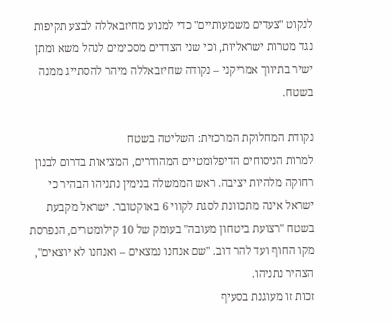לנקוט "צעדים משמעותיים" כדי למנוע מחיזבאללה לבצע תקיפות נגד מטרות ישראליות, וכי שני הצדדים מסכימים לנהל משא ומתן ישיר בתיווך אמריקני – נקודה שחיזבאללה מיהר להסתייג ממנה בשטח.

נקודת המחלוקת המרכזית: השליטה בשטח
למרות הניסוחים הדיפלומטיים המהודרים, המציאות בדרום לבנון רחוקה מלהיות יציבה. ראש הממשלה בנימין נתניהו הבהיר כי ישראל אינה מתכוונת לסגת לקווי 6 באוקטובר. ישראל מקבעת בשטח "רצועת ביטחון מעובה" בעומק של 10 קילומטרים, הנפרסת מקו החוף ועד להר דוב. "שם אנחנו נמצאים – ואנחנו לא יוצאים", הצהיר נתניהו.
זכות זו מעוגנת בסעיף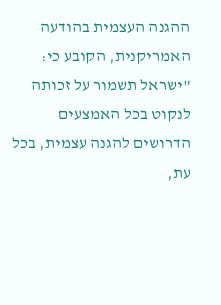ההגנה העצמית בהודעה האמריקנית, הקובע כי:
"ישראל תשמור על זכותה לנקוט בכל האמצעים הדרושים להגנה עצמית, בכל עת,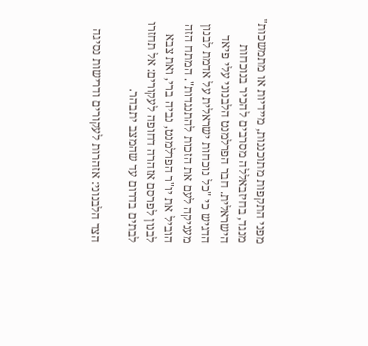מפני התקפות מתוכננות, מיידיות או מתמשכות"
מנגד, בחיזבאללה מסרבים להכיר בנוכחות הישראלית. חבר הפרלמנט הלבנוני עלי פיאד הדגיש כי "כל נוכחות ישראלית על אדמת לבנון מעניקה לעם את הזכות להתנגדות". המתח הזה הוביל את יו"ר הפרלמנט, נביה ברי, ואת צבא לבנון לפרסם אזהרה דחופה לעקורים: אל תחזרו לבתים בדרום עד שהמצב יתבהר.

הצד הלבנוני: אזהרות לעקורים ודרישות נסיגה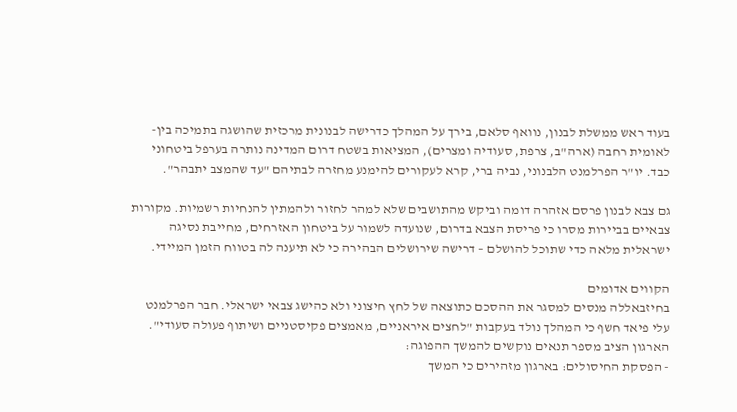בעוד ראש ממשלת לבנון, נוואף סלאם, בירך על המהלך כדרישה לבנונית מרכזית שהושגה בתמיכה בין-לאומית רחבה (ארה"ב, צרפת, סעודיה ומצרים), המציאות בשטח דרום המדינה נותרה בערפל ביטחוני כבד. יו"ר הפרלמנט הלבנוני, נביה ברי, קרא לעקורים להימנע מחזרה לבתיהם "עד שהמצב יתבהר".

גם צבא לבנון פרסם אזהרה דומה וביקש מהתושבים שלא למהר לחזור ולהמתין להנחיות רשמיות. מקורות צבאיים בביירות מסרו כי פריסת הצבא בדרום, שנועדה לשמור על ביטחון האזרחים, מחייבת נסיגה ישראלית מלאה כדי שתוכל להושלם – דרישה שירושלים הבהירה כי לא תיענה לה בטווח הזמן המיידי.

הקווים אדומים
בחיזבאללה מנסים למסגר את ההסכם כתוצאה של לחץ חיצוני ולא כהישג צבאי ישראלי. חבר הפרלמנט עלי פיאד חשף כי המהלך נולד בעקבות "לחצים איראניים, מאמצים פקיסטניים ושיתוף פעולה סעודי". הארגון הציב מספר תנאים נוקשים להמשך ההפוגה:
- הפסקת החיסולים: בארגון מזהירים כי המשך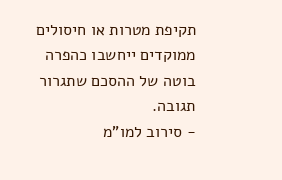תקיפת מטרות או חיסולים ממוקדים ייחשבו כהפרה בוטה של ההסכם שתגרור תגובה.
- סירוב למו"מ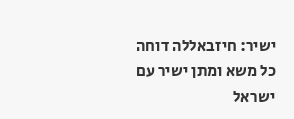ישיר: חיזבאללה דוחה כל משא ומתן ישיר עם ישראל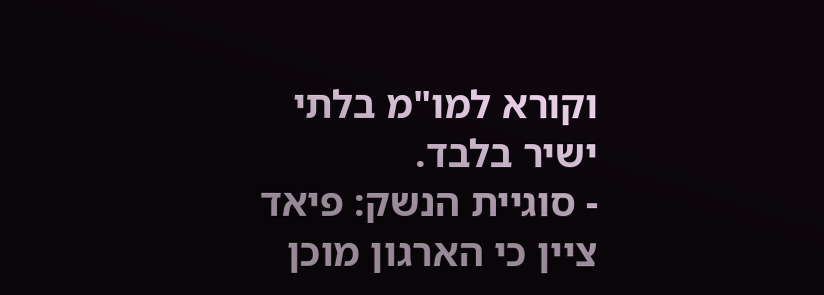וקורא למו"מ בלתי ישיר בלבד.
- סוגיית הנשק: פיאד ציין כי הארגון מוכן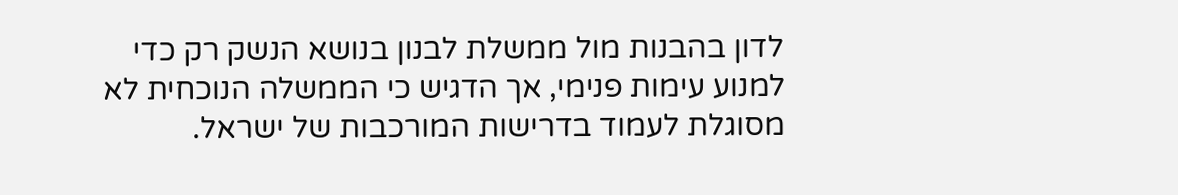לדון בהבנות מול ממשלת לבנון בנושא הנשק רק כדי למנוע עימות פנימי, אך הדגיש כי הממשלה הנוכחית לא מסוגלת לעמוד בדרישות המורכבות של ישראל.